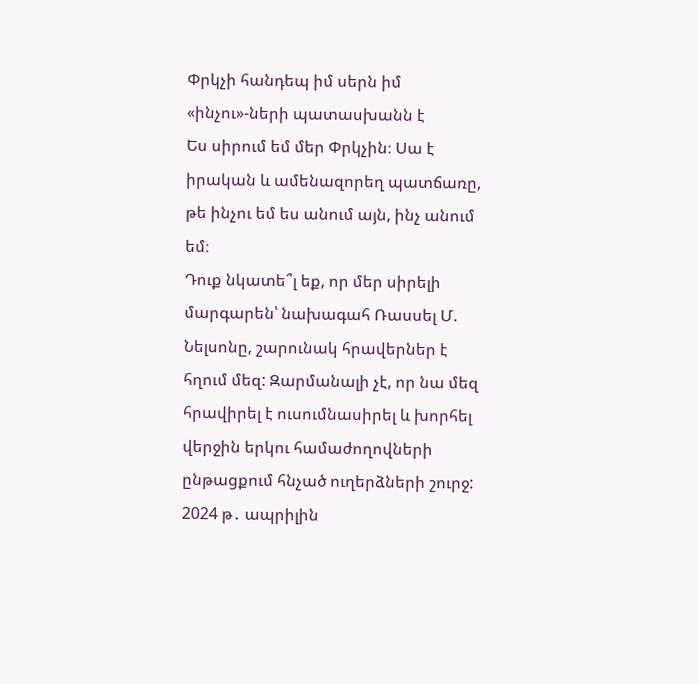Փրկչի հանդեպ իմ սերն իմ «ինչու»-ների պատասխանն է
Ես սիրում եմ մեր Փրկչին։ Սա է իրական և ամենազորեղ պատճառը, թե ինչու եմ ես անում այն, ինչ անում եմ։
Դուք նկատե՞լ եք, որ մեր սիրելի մարգարեն՝ նախագահ Ռասսել Մ. Նելսոնը, շարունակ հրավերներ է հղում մեզ: Զարմանալի չէ, որ նա մեզ հրավիրել է ուսումնասիրել և խորհել վերջին երկու համաժողովների ընթացքում հնչած ուղերձների շուրջ: 2024 թ․ ապրիլին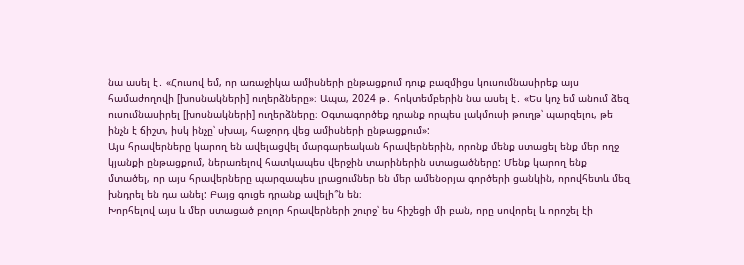նա ասել է․ «Հուսով եմ, որ առաջիկա ամիսների ընթացքում դուք բազմիցս կուսումնասիրեք այս համաժողովի [խոսնակների] ուղերձները»։ Ապա, 2024 թ․ հոկտեմբերին նա ասել է․ «Ես կոչ եմ անում ձեզ ուսումնասիրել [խոսնակների] ուղերձները։ Օգտագործեք դրանք որպես լակմուսի թուղթ՝ պարզելու, թե ինչն է ճիշտ, իսկ ինչը՝ սխալ, հաջորդ վեց ամիսների ընթացքում»:
Այս հրավերները կարող են ավելացվել մարգարեական հրավերներին, որոնք մենք ստացել ենք մեր ողջ կյանքի ընթացքում, ներառելով հատկապես վերջին տարիներին ստացածները: Մենք կարող ենք մտածել, որ այս հրավերները պարզապես լրացումներ են մեր ամենօրյա գործերի ցանկին, որովհետև մեզ խնդրել են դա անել: Բայց գուցե դրանք ավելի՞ն են։
Խորհելով այս և մեր ստացած բոլոր հրավերների շուրջ՝ ես հիշեցի մի բան, որը սովորել և որոշել էի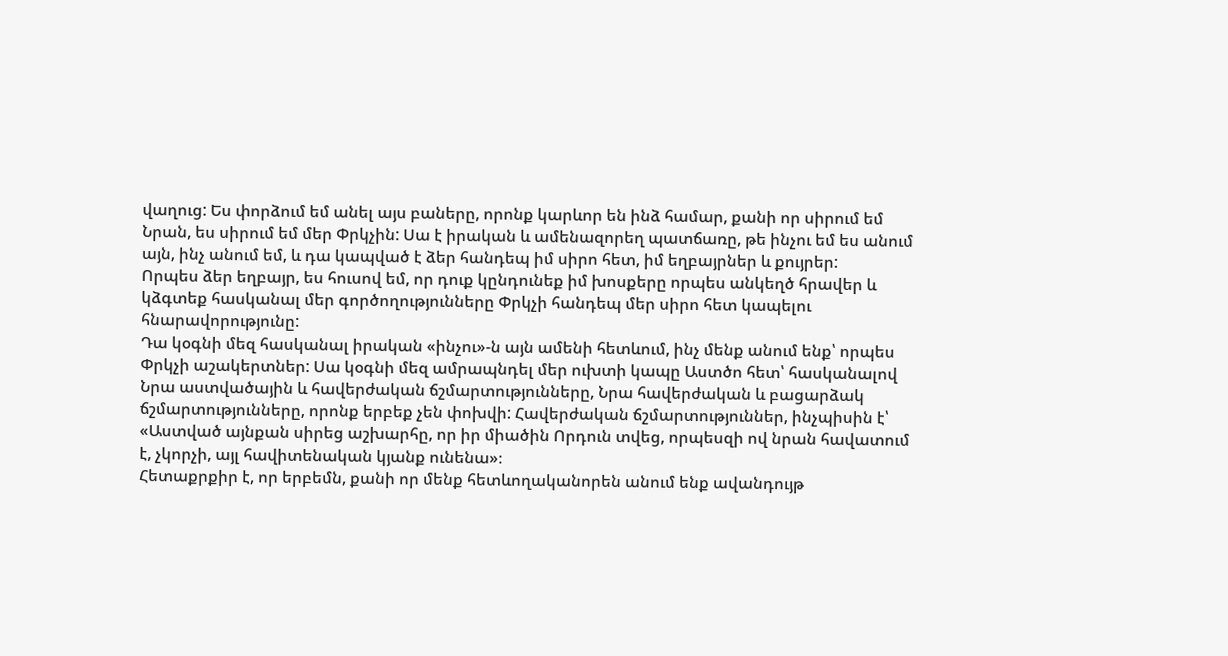վաղուց: Ես փորձում եմ անել այս բաները, որոնք կարևոր են ինձ համար, քանի որ սիրում եմ Նրան, ես սիրում եմ մեր Փրկչին: Սա է իրական և ամենազորեղ պատճառը, թե ինչու եմ ես անում այն, ինչ անում եմ, և դա կապված է ձեր հանդեպ իմ սիրո հետ, իմ եղբայրներ և քույրեր:
Որպես ձեր եղբայր, ես հուսով եմ, որ դուք կընդունեք իմ խոսքերը որպես անկեղծ հրավեր և կձգտեք հասկանալ մեր գործողությունները Փրկչի հանդեպ մեր սիրո հետ կապելու հնարավորությունը:
Դա կօգնի մեզ հասկանալ իրական «ինչու»-ն այն ամենի հետևում, ինչ մենք անում ենք՝ որպես Փրկչի աշակերտներ: Սա կօգնի մեզ ամրապնդել մեր ուխտի կապը Աստծո հետ՝ հասկանալով Նրա աստվածային և հավերժական ճշմարտությունները, Նրա հավերժական և բացարձակ ճշմարտությունները, որոնք երբեք չեն փոխվի: Հավերժական ճշմարտություններ, ինչպիսին է՝ «Աստված այնքան սիրեց աշխարհը, որ իր միածին Որդուն տվեց, որպեսզի ով նրան հավատում է, չկորչի, այլ հավիտենական կյանք ունենա»։
Հետաքրքիր է, որ երբեմն, քանի որ մենք հետևողականորեն անում ենք ավանդույթ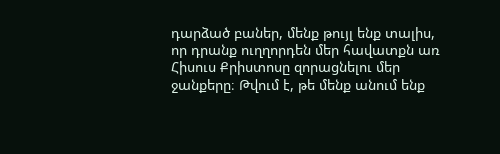դարձած բաներ, մենք թույլ ենք տալիս, որ դրանք ուղղորդեն մեր հավատքն առ Հիսուս Քրիստոսը զորացնելու մեր ջանքերը։ Թվում է, թե մենք անում ենք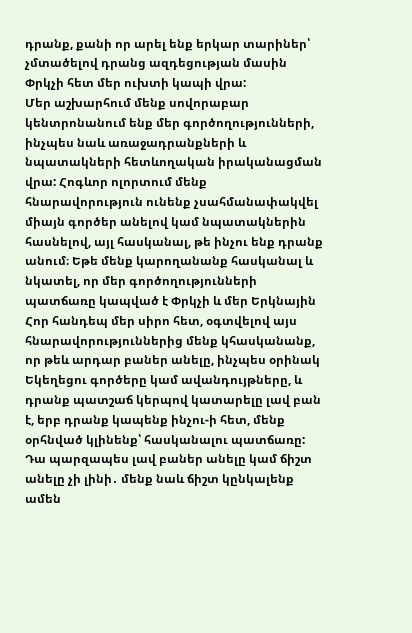դրանք, քանի որ արել ենք երկար տարիներ՝ չմտածելով դրանց ազդեցության մասին Փրկչի հետ մեր ուխտի կապի վրա:
Մեր աշխարհում մենք սովորաբար կենտրոնանում ենք մեր գործողությունների, ինչպես նաև առաջադրանքների և նպատակների հետևողական իրականացման վրա: Հոգևոր ոլորտում մենք հնարավորություն ունենք չսահմանափակվել միայն գործեր անելով կամ նպատակներին հասնելով, այլ հասկանալ, թե ինչու ենք դրանք անում։ Եթե մենք կարողանանք հասկանալ և նկատել, որ մեր գործողությունների պատճառը կապված է Փրկչի և մեր Երկնային Հոր հանդեպ մեր սիրո հետ, օգտվելով այս հնարավորություններից մենք կհասկանանք, որ թեև արդար բաներ անելը, ինչպես օրինակ Եկեղեցու գործերը կամ ավանդույթները, և դրանք պատշաճ կերպով կատարելը լավ բան է, երբ դրանք կապենք ինչու-ի հետ, մենք օրհնված կլինենք՝ հասկանալու պատճառը: Դա պարզապես լավ բաներ անելը կամ ճիշտ անելը չի լինի․ մենք նաև ճիշտ կընկալենք ամեն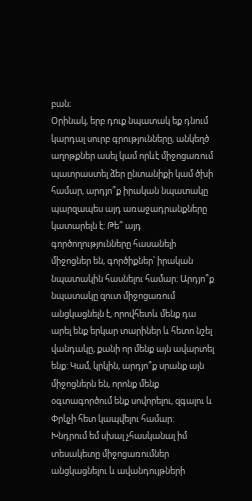բան։
Օրինակ, երբ դուք նպատակ եք դնում կարդալ սուրբ գրությունները, անկեղծ աղոթքներ ասել կամ որևէ միջոցառում պատրաստել ձեր ընտանիքի կամ ծխի համար, արդյո՞ք իրական նպատակը պարզապես այդ առաջադրանքները կատարելն է: Թե՞ այդ գործողությունները հասանելի միջոցներ են, գործիքներ՝ իրական նպատակին հասնելու համար։ Արդյո՞ք նպատակը զուտ միջոցառում անցկացնելն է, որովհետև մենք դա արել ենք երկար տարիներ և հետո նշել վանդակը, քանի որ մենք այն ավարտել ենք: Կամ, կրկին, արդյո՞ք սրանք այն միջոցներն են, որոնք մենք օգտագործում ենք սովորելու, զգալու և Փրկչի հետ կապվելու համար:
Խնդրում եմ սխալ չհասկանալ իմ տեսակետը միջոցառումներ անցկացնելու և ավանդույթների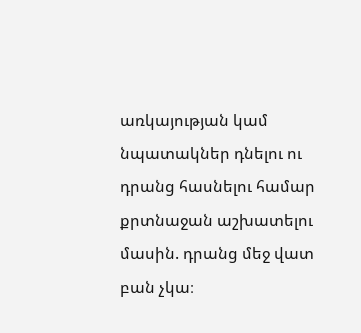առկայության կամ նպատակներ դնելու ու դրանց հասնելու համար քրտնաջան աշխատելու մասին. դրանց մեջ վատ բան չկա։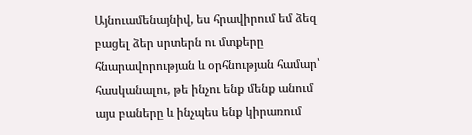Այնուամենայնիվ, ես հրավիրում եմ ձեզ բացել ձեր սրտերն ու մտքերը հնարավորության և օրհնության համար՝ հասկանալու, թե ինչու ենք մենք անում այս բաները և ինչպես ենք կիրառում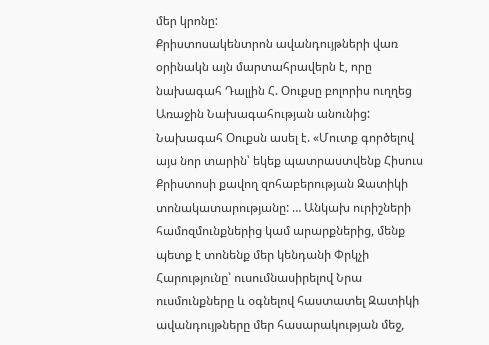մեր կրոնը:
Քրիստոսակենտրոն ավանդույթների վառ օրինակն այն մարտահրավերն է, որը նախագահ Դալլին Հ. Օուքսը բոլորիս ուղղեց Առաջին Նախագահության անունից: Նախագահ Օուքսն ասել է. «Մուտք գործելով այս նոր տարին՝ եկեք պատրաստվենք Հիսուս Քրիստոսի քավող զոհաբերության Զատիկի տոնակատարությանը: … Անկախ ուրիշների համոզմունքներից կամ արարքներից, մենք պետք է տոնենք մեր կենդանի Փրկչի Հարությունը՝ ուսումնասիրելով Նրա ուսմունքները և օգնելով հաստատել Զատիկի ավանդույթները մեր հասարակության մեջ,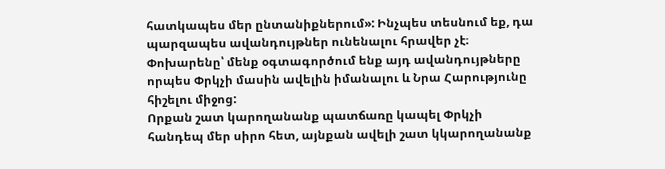հատկապես մեր ընտանիքներում»: Ինչպես տեսնում եք, դա պարզապես ավանդույթներ ունենալու հրավեր չէ։ Փոխարենը՝ մենք օգտագործում ենք այդ ավանդույթները որպես Փրկչի մասին ավելին իմանալու և Նրա Հարությունը հիշելու միջոց:
Որքան շատ կարողանանք պատճառը կապել Փրկչի հանդեպ մեր սիրո հետ, այնքան ավելի շատ կկարողանանք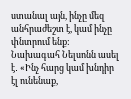ստանալ այն, ինչը մեզ անհրաժեշտ է, կամ ինչը փնտրում ենք: Նախագահ Նելսոնն ասել է․ «Ինչ հարց կամ խնդիր էլ ունենաք,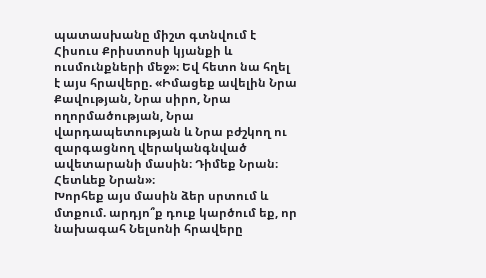պատասխանը միշտ գտնվում է Հիսուս Քրիստոսի կյանքի և ուսմունքների մեջ»։ Եվ հետո նա հղել է այս հրավերը. «Իմացեք ավելին Նրա Քավության, Նրա սիրո, Նրա ողորմածության, Նրա վարդապետության և Նրա բժշկող ու զարգացնող վերականգնված ավետարանի մասին։ Դիմեք Նրան։ Հետևեք Նրան»։
Խորհեք այս մասին ձեր սրտում և մտքում. արդյո՞ք դուք կարծում եք, որ նախագահ Նելսոնի հրավերը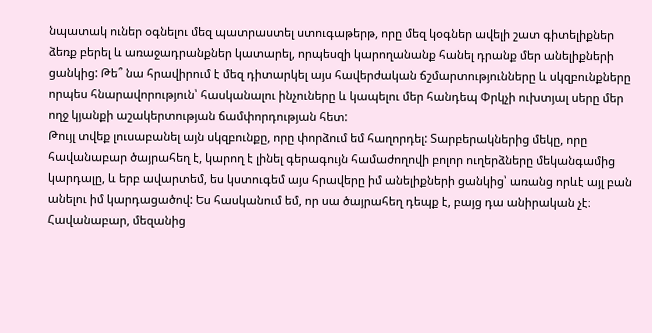նպատակ ուներ օգնելու մեզ պատրաստել ստուգաթերթ, որը մեզ կօգներ ավելի շատ գիտելիքներ ձեռք բերել և առաջադրանքներ կատարել, որպեսզի կարողանանք հանել դրանք մեր անելիքների ցանկից: Թե՞ նա հրավիրում է մեզ դիտարկել այս հավերժական ճշմարտությունները և սկզբունքները որպես հնարավորություն՝ հասկանալու ինչուները և կապելու մեր հանդեպ Փրկչի ուխտյալ սերը մեր ողջ կյանքի աշակերտության ճամփորդության հետ:
Թույլ տվեք լուսաբանել այն սկզբունքը, որը փորձում եմ հաղորդել: Տարբերակներից մեկը, որը հավանաբար ծայրահեղ է, կարող է լինել գերագույն համաժողովի բոլոր ուղերձները մեկանգամից կարդալը, և երբ ավարտեմ, ես կստուգեմ այս հրավերը իմ անելիքների ցանկից՝ առանց որևէ այլ բան անելու իմ կարդացածով: Ես հասկանում եմ, որ սա ծայրահեղ դեպք է, բայց դա անիրական չէ։ Հավանաբար, մեզանից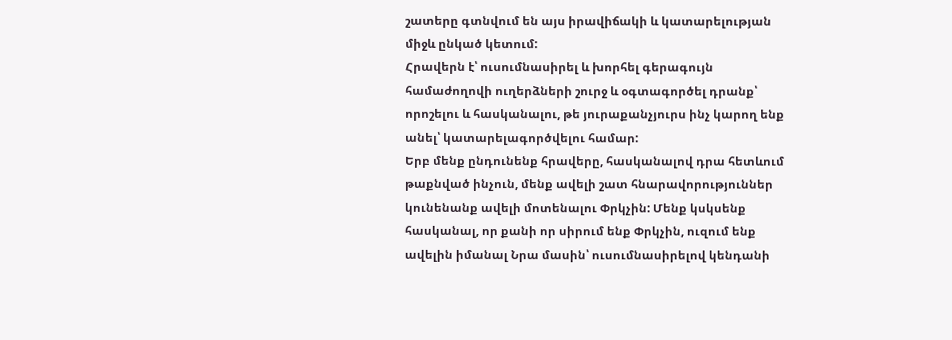շատերը գտնվում են այս իրավիճակի և կատարելության միջև ընկած կետում:
Հրավերն է՝ ուսումնասիրել և խորհել գերագույն համաժողովի ուղերձների շուրջ և օգտագործել դրանք՝ որոշելու և հասկանալու, թե յուրաքանչյուրս ինչ կարող ենք անել՝ կատարելագործվելու համար:
Երբ մենք ընդունենք հրավերը, հասկանալով դրա հետևում թաքնված ինչուն, մենք ավելի շատ հնարավորություններ կունենանք ավելի մոտենալու Փրկչին: Մենք կսկսենք հասկանալ, որ քանի որ սիրում ենք Փրկչին, ուզում ենք ավելին իմանալ Նրա մասին՝ ուսումնասիրելով կենդանի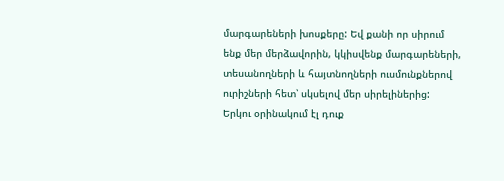մարգարեների խոսքերը: Եվ քանի որ սիրում ենք մեր մերձավորին, կկիսվենք մարգարեների, տեսանողների և հայտնողների ուսմունքներով ուրիշների հետ՝ սկսելով մեր սիրելիներից:
Երկու օրինակում էլ դուք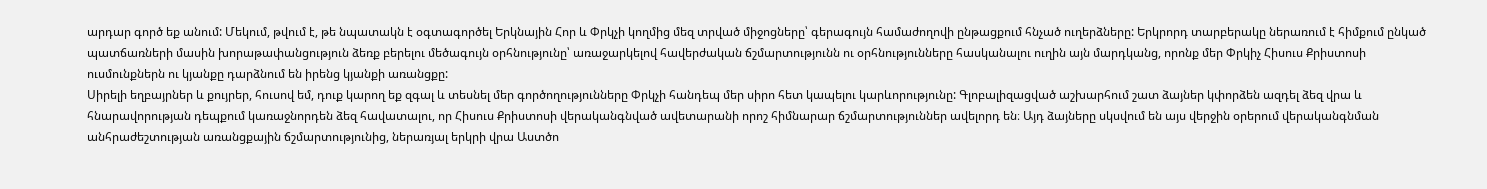արդար գործ եք անում: Մեկում, թվում է, թե նպատակն է օգտագործել Երկնային Հոր և Փրկչի կողմից մեզ տրված միջոցները՝ գերագույն համաժողովի ընթացքում հնչած ուղերձները: Երկրորդ տարբերակը ներառում է հիմքում ընկած պատճառների մասին խորաթափանցություն ձեռք բերելու մեծագույն օրհնությունը՝ առաջարկելով հավերժական ճշմարտությունն ու օրհնությունները հասկանալու ուղին այն մարդկանց, որոնք մեր Փրկիչ Հիսուս Քրիստոսի ուսմունքներն ու կյանքը դարձնում են իրենց կյանքի առանցքը:
Սիրելի եղբայրներ և քույրեր, հուսով եմ, դուք կարող եք զգալ և տեսնել մեր գործողությունները Փրկչի հանդեպ մեր սիրո հետ կապելու կարևորությունը: Գլոբալիզացված աշխարհում շատ ձայներ կփորձեն ազդել ձեզ վրա և հնարավորության դեպքում կառաջնորդեն ձեզ հավատալու, որ Հիսուս Քրիստոսի վերականգնված ավետարանի որոշ հիմնարար ճշմարտություններ ավելորդ են։ Այդ ձայները սկսվում են այս վերջին օրերում վերականգնման անհրաժեշտության առանցքային ճշմարտությունից, ներառյալ երկրի վրա Աստծո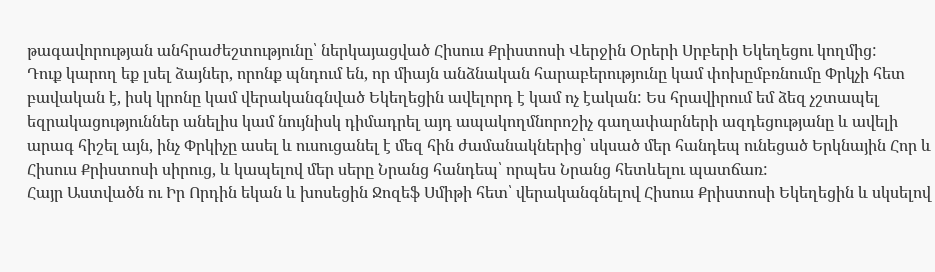թագավորության անհրաժեշտությունը՝ ներկայացված Հիսուս Քրիստոսի Վերջին Օրերի Սրբերի Եկեղեցու կողմից:
Դուք կարող եք լսել ձայներ, որոնք պնդում են, որ միայն անձնական հարաբերությունը կամ փոխըմբռնումը Փրկչի հետ բավական է, իսկ կրոնը կամ վերականգնված Եկեղեցին ավելորդ է կամ ոչ էական: Ես հրավիրում եմ ձեզ չշտապել եզրակացություններ անելիս կամ նույնիսկ դիմադրել այդ ապակողմնորոշիչ գաղափարների ազդեցությանը և ավելի արագ հիշել այն, ինչ Փրկիչը ասել և ուսուցանել է մեզ հին ժամանակներից՝ սկսած մեր հանդեպ ունեցած Երկնային Հոր և Հիսուս Քրիստոսի սիրուց, և կապելով մեր սերը Նրանց հանդեպ՝ որպես Նրանց հետևելու պատճառ:
Հայր Աստվածն ու Իր Որդին եկան և խոսեցին Ջոզեֆ Սմիթի հետ՝ վերականգնելով Հիսուս Քրիստոսի Եկեղեցին և սկսելով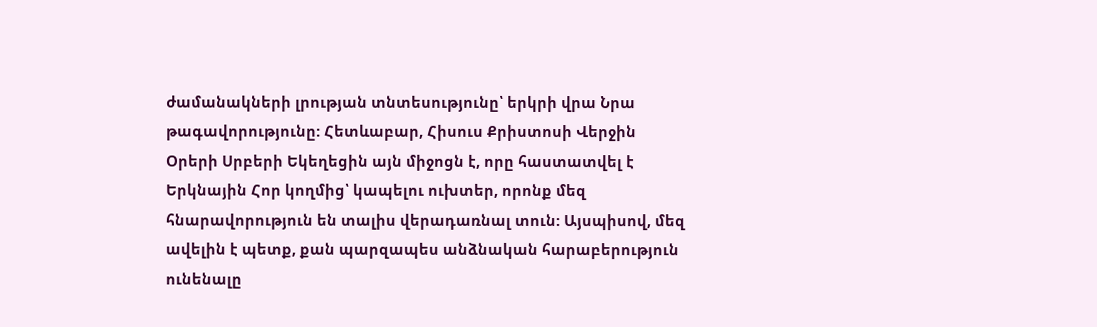ժամանակների լրության տնտեսությունը՝ երկրի վրա Նրա թագավորությունը: Հետևաբար, Հիսուս Քրիստոսի Վերջին Օրերի Սրբերի Եկեղեցին այն միջոցն է, որը հաստատվել է Երկնային Հոր կողմից՝ կապելու ուխտեր, որոնք մեզ հնարավորություն են տալիս վերադառնալ տուն: Այսպիսով, մեզ ավելին է պետք, քան պարզապես անձնական հարաբերություն ունենալը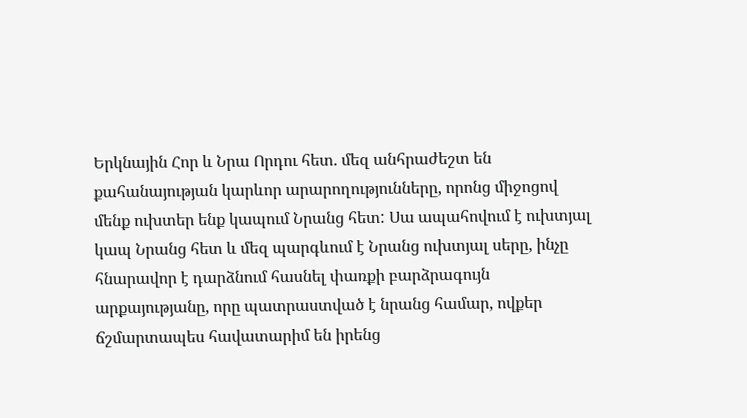Երկնային Հոր և Նրա Որդու հետ. մեզ անհրաժեշտ են քահանայության կարևոր արարողությունները, որոնց միջոցով մենք ուխտեր ենք կապում Նրանց հետ: Սա ապահովում է ուխտյալ կապ Նրանց հետ և մեզ պարգևում է Նրանց ուխտյալ սերը, ինչը հնարավոր է դարձնում հասնել փառքի բարձրագույն արքայությանը, որը պատրաստված է նրանց համար, ովքեր ճշմարտապես հավատարիմ են իրենց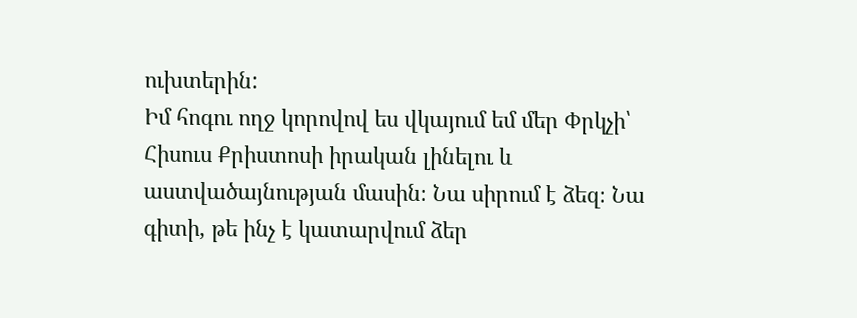ուխտերին:
Իմ հոգու ողջ կորովով ես վկայում եմ մեր Փրկչի՝ Հիսուս Քրիստոսի իրական լինելու և աստվածայնության մասին։ Նա սիրում է ձեզ։ Նա գիտի, թե ինչ է կատարվում ձեր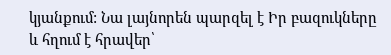կյանքում: Նա լայնորեն պարզել է Իր բազուկները և հղում է հրավեր՝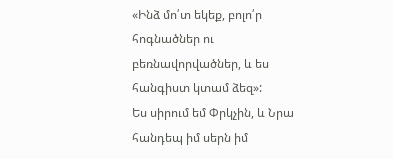«Ինձ մո՛տ եկեք, բոլո՛ր հոգնածներ ու բեռնավորվածներ, և ես հանգիստ կտամ ձեզ»:
Ես սիրում եմ Փրկչին, և Նրա հանդեպ իմ սերն իմ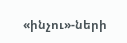«ինչու»-ների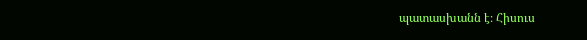պատասխանն է։ Հիսուս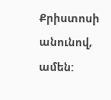Քրիստոսի անունով, ամեն: